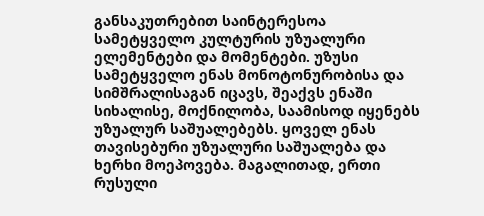განსაკუთრებით საინტერესოა სამეტყველო კულტურის უზუალური ელემენტები და მომენტები. უზუსი სამეტყველო ენას მონოტონურობისა და სიმშრალისაგან იცავს, შეაქვს ენაში სიხალისე, მოქნილობა, საამისოდ იყენებს უზუალურ საშუალებებს. ყოველ ენას თავისებური უზუალური საშუალება და ხერხი მოეპოვება. მაგალითად, ერთი რუსული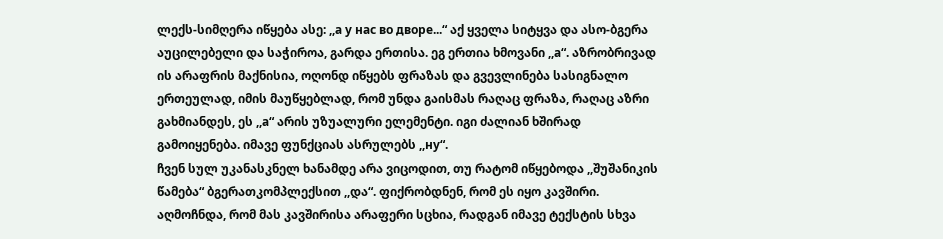ლექს-სიმღერა იწყება ასე: ,,а у нас во дворе...“ აქ ყველა სიტყვა და ასო-ბგერა აუცილებელი და საჭიროა, გარდა ერთისა. ეგ ერთია ხმოვანი ,,а“. აზრობრივად ის არაფრის მაქნისია, ოღონდ იწყებს ფრაზას და გვევლინება სასიგნალო ერთეულად, იმის მაუწყებლად, რომ უნდა გაისმას რაღაც ფრაზა, რაღაც აზრი გახმიანდეს, ეს ,,а“ არის უზუალური ელემენტი. იგი ძალიან ხშირად გამოიყენება. იმავე ფუნქციას ასრულებს ,,ну“.
ჩვენ სულ უკანასკნელ ხანამდე არა ვიცოდით, თუ რატომ იწყებოდა ,,შუშანიკის წამება“ ბგერათკომპლექსით ,,და“. ფიქრობდნენ, რომ ეს იყო კავშირი. აღმოჩნდა, რომ მას კავშირისა არაფერი სცხია, რადგან იმავე ტექსტის სხვა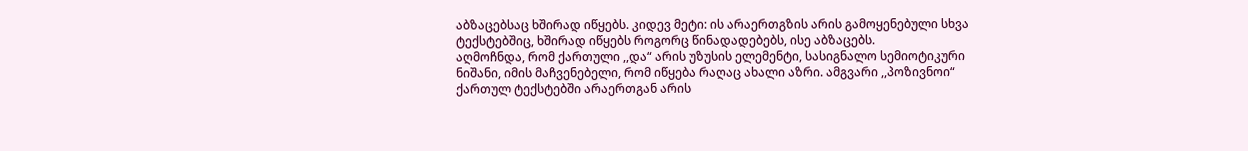აბზაცებსაც ხშირად იწყებს. კიდევ მეტი: ის არაერთგზის არის გამოყენებული სხვა ტექსტებშიც, ხშირად იწყებს როგორც წინადადებებს, ისე აბზაცებს.
აღმოჩნდა, რომ ქართული ,,და“ არის უზუსის ელემენტი, სასიგნალო სემიოტიკური ნიშანი, იმის მაჩვენებელი, რომ იწყება რაღაც ახალი აზრი. ამგვარი ,,პოზივნოი“ ქართულ ტექსტებში არაერთგან არის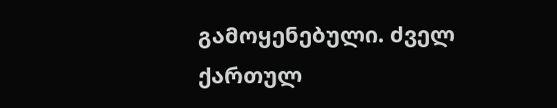გამოყენებული. ძველ ქართულ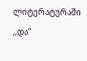ლიტერატურაში ,,და“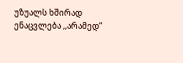უზუალს ხშირად ენაცვლება ,,არამედ“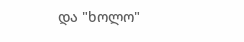და "ხოლო"